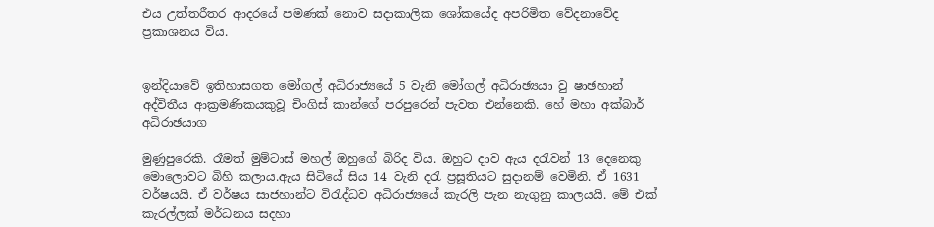එය උත්තරීතර ආදරයේ පමණක් නොව සදාකාලික ශෝකයේද අපරිමිත වේදනාවේද ප්‍රකාශනය විය.


ඉන්දියාවේ ඉතිහාසගත මෝගල් අධිරාජ්‍යයේ 5 වැනි මෝගල් අධිරාඡ්‍යයා වු ෂාඡහාන්
අද්විතීය ආක්‍රමණිකයකුවූ චිංගිස් කාන්ගේ පරපුරෙන් පැවත එන්නෙකි. හේ මහා අක්බාර් අධිරාඡයාග

මුණුපුරෙකි. රෑමත් මුම්ටාස් මහල් ඔහුගේ බිරිද විය. ඔහුට දාව ඇය දරැවන් 13 දෙනෙකු මොලොවට බිහි කලාය.ඇය සිටියේ සිය 14 වැනි දරැ ප්‍රසූතියට සුදානම් වෙමිනි. ඒ 1631 වර්ෂයයි. ඒ වර්ෂය සාජහාන්ට විරැද්ධව අධිරාජ්‍යයේ කැරලි පැන නැගුනු කාලයයි. මේ එක් කැරල්ලක් මර්ධනය සදහා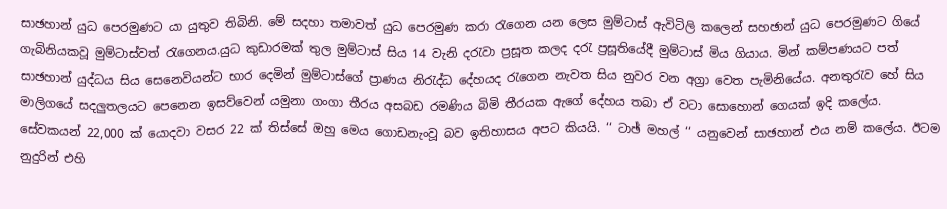සාඡහාන් යුධ පෙරමුණට යා යුතුව තිබිනි. මේ සදහා තමාවත් යුධ පෙරමුණ කරා රැගෙන යන ලෙස මුම්ටාස් ඇවිටිලි කලෙන් සහඡාන් යුධ පෙරමුණට ගියේ ගැබිනියකවූ මුම්ටාස්වත් රැගෙනය.යුධ කුඩාරමක් තුල මුම්ටාස් සිය 14 වැනි දරැවා ප්‍රසූත කලද දරැ ප්‍රසූතියේදී මුම්ටාස් මිය ගියාය. මින් කම්පණයට පත් සාඡහාන් යුද්ධය සිය සෙනෙවියන්ට භාර දෙමින් මුම්ටාස්ගේ ප්‍රාණය නිරැද්ධ දේහයද රැගෙන නැවත සිය නුවර වන අග්‍රා වෙත පැමිනියේය. අනතුරැව හේ සිය මාලිගයේ සදලුතලයට පෙනෙන ඉසව්වෙන් යමුනා ගංගා තීරය අසබඩ රමණිය බිමි තීරයක ඇගේ දේහය තබා ඒ වටා සොහොන් ගෙයක් ඉදි කලේය. සේවකයන් 22,000 ක් යොදවා වසර 22 ක් තිස්සේ ඔහු මෙය ගොඩනැංවූ බව ඉතිහාසය අපට කියයි. ‘‘ ටාඡ් මහල් ‘‘ යනුවෙන් සාඡහාන් එය නම් කලේය. ඊටම නුදුරින් එහි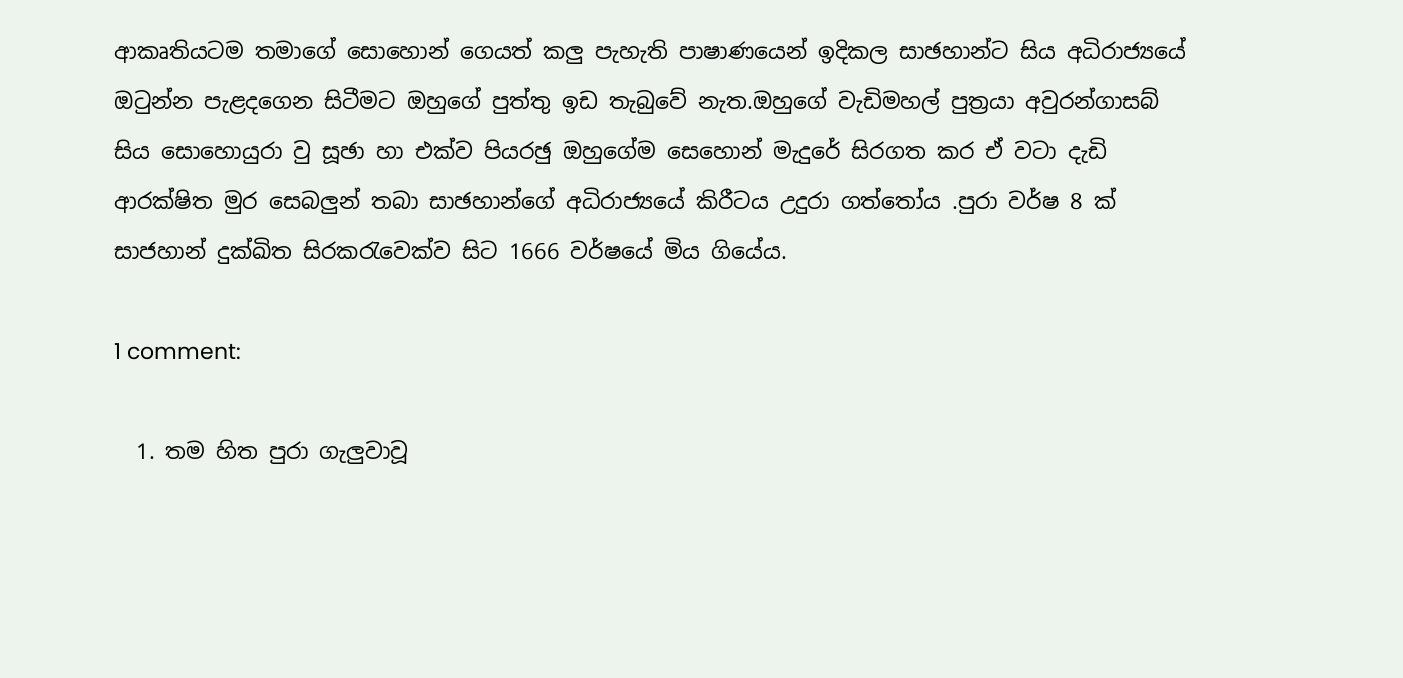ආකෘතියටම තමාගේ සොහොන් ගෙයත් කලු පැහැති පාෂාණයෙන් ඉදිකල සාඡහාන්ට සිය අධිරාජ්‍යයේ ඔටුන්න පැළදගෙන සිටීමට ඔහුගේ පුත්තු ඉඩ තැබුවේ නැත.ඔහුගේ වැඩිමහල් පුත්‍රයා අවුරන්ගාසබ් සිය සොහොයුරා වු සූඡා හා එක්ව පියරඡු ඔහුගේම සෙහොන් මැදුරේ සිරගත කර ඒ වටා දැඩි ආරක්ෂිත මුර සෙබලුන් තබා සාඡහාන්ගේ අධිරාජ්‍යයේ කිරීටය උදුරා ගත්තෝය .පුරා වර්ෂ 8 ක් සාජහාන් දුක්ඛිත සිරකරැවෙක්ව සිට 1666 වර්ෂයේ මිය ගියේය.

1 comment:

  1. තම හිත පුරා ගැලුවාවූ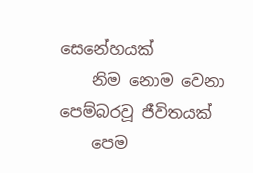සෙනේහයක්
    නිම නොම වෙනා පෙම්බරවූ ජීවිතයක්
    පෙම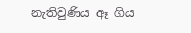නැතිවුණිය ඈ ගිය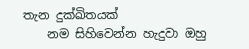තැන දුක්ඛිතයක්
    නම සිහිවෙන්න හැදුවා ඔහු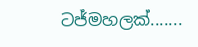ටජ්මහලක්.......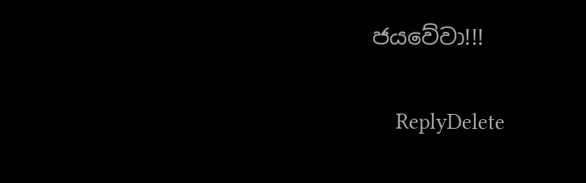ජයවේවා!!!

    ReplyDelete